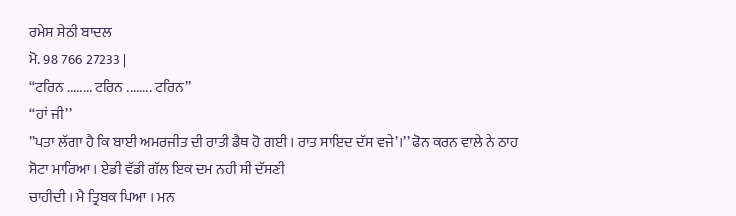ਰਮੇਸ ਸੇਠੀ ਬਾਦਲ
ਮੋ. 98 766 27233 |
‘‘ਟਰਿਨ ........ ਟਰਿਨ ........ ਟਰਿਨ’’
‘‘ਹਾਂ ਜੀ’’
’’ਪਤਾ ਲੱਗਾ ਹੈ ਕਿ ਬਾਈ ਅਮਰਜੀਤ ਦੀ ਰਾਤੀ ਡੈਥ ਹੋ ਗਈ । ਰਾਤ ਸਾਇਦ ਦੱਸ ਵਜੇ’।’’ ਫੋਨ ਕਰਨ ਵਾਲੇ ਨੇ ਠਾਹ ਸੋਟਾ ਮਾਰਿਆ । ਏਡੀ ਵੱਡੀ ਗੱਲ ਇਕ ਦਮ ਨਹੀ ਸੀ ਦੱਸਣੀ
ਚਾਹੀਦੀ । ਮੈ ਤ੍ਰਿਬਕ ਪਿਆ । ਮਨ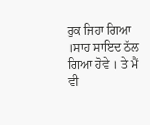ਰੁਕ ਜਿਹਾ ਗਿਆ ।ਸਾਹ ਸਾਇਦ ਠੱਲ ਗਿਆ ਹੋਵੇ । ਤੇ ਮੈਂ ਵੀ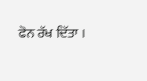ਫੋਨ ਰੱਖ ਦਿੱਤਾ ।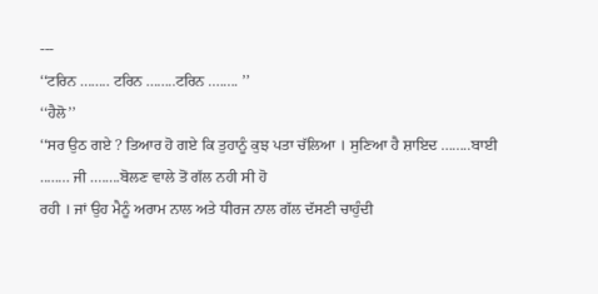---
‘‘ਟਰਿਨ ........ ਟਰਿਨ ........ਟਰਿਨ ........ ’’
‘‘ਹੈਲੋ’’
‘‘ਸਰ ਉਠ ਗਏ ? ਤਿਆਰ ਹੋ ਗਏ ਕਿ ਤੁਹਾਨੂੰ ਕੁਝ ਪਤਾ ਚੱਲਿਆ । ਸੁਣਿਆ ਹੈ ਸ਼ਾਇਦ ........ਬਾਈ ........ ਜੀ ........ਬੋਲਣ ਵਾਲੇ ਤੋਂ ਗੱਲ ਨਹੀ ਸੀ ਹੋ
ਰਹੀ । ਜਾਂ ਉਹ ਮੈਨੂੰ ਅਰਾਮ ਨਾਲ ਅਤੇ ਧੀਰਜ ਨਾਲ ਗੱਲ ਦੱਸਣੀ ਚਾਹੁੰਦੀ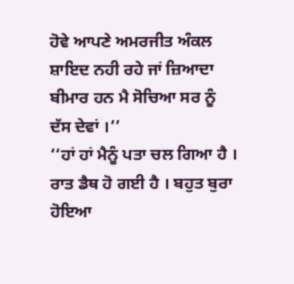ਹੋਵੇ ਆਪਣੇ ਅਮਰਜੀਤ ਅੰਕਲ ਸ਼ਾਇਦ ਨਹੀ ਰਹੇ ਜਾਂ ਜ਼ਿਆਦਾ ਬੀਮਾਰ ਹਨ ਮੈ ਸੋਚਿਆ ਸਰ ਨੂੰ ਦੱਸ ਦੇਵਾਂ ।’’
‘‘ਹਾਂ ਹਾਂ ਮੈਨੂੰ ਪਤਾ ਚਲ ਗਿਆ ਹੈ । ਰਾਤ ਡੈਥ ਹੋ ਗਈ ਹੈ । ਬਹੁਤ ਬੁਰਾ ਹੋਇਆ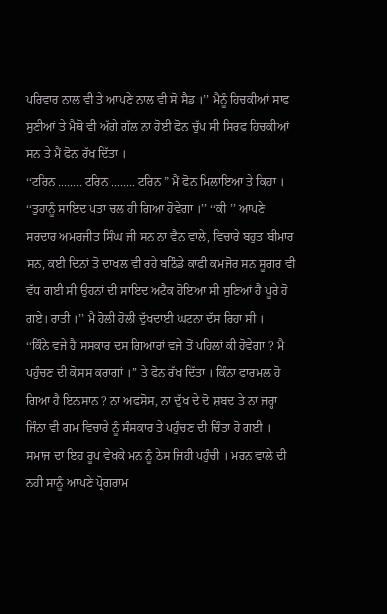ਪਰਿਵਾਰ ਨਾਲ ਵੀ ਤੇ ਆਪਣੇ ਨਾਲ ਵੀ ਸੋ ਸੈਡ ।’’ ਮੈਨੂੰ ਹਿਚਕੀਆਂ ਸਾਫ ਸੁਣੀਆਂ ਤੇ ਮੈਥੋ ਵੀ ਅੱਗੇ ਗੱਲ ਨਾ ਹੋਈ ਫੋਨ ਚੁੱਪ ਸੀ ਸਿਰਫ ਹਿਚਕੀਆਂ ਸਨ ਤੇ ਮੈਂ ਫੋਨ ਰੱਖ ਦਿੱਤਾ ।
‘‘ਟਰਿਨ ........ ਟਰਿਨ ........ ਟਰਿਨ ” ਮੈਂ ਫੋਨ ਮਿਲਾਇਆ ਤੇ ਕਿਹਾ ।
‘‘ਤੁਹਾਨੂੰ ਸਾਇਦ ਪਤਾ ਚਲ ਹੀ ਗਿਆ ਹੋਵੇਗਾ ।’’ ‘‘ਕੀ ’’ ਆਪਣੇ ਸਰਦਾਰ ਅਮਰਜੀਤ ਸਿੰਘ ਜੀ ਸਨ ਨਾ ਵੈਨ ਵਾਲੇ, ਵਿਚਾਰੇ ਬਹੁਤ ਬੀਮਾਰ ਸਨ, ਕਈ ਦਿਨਾਂ ਤੋ ਦਾਖਲ ਵੀ ਰਹੇ ਬਠਿੰਡੇ ਕਾਫੀ ਕਮਜੋਰ ਸਨ ਸੂਗਰ ਵੀ ਵੱਧ ਗਈ ਸੀ ਉਹਨਾਂ ਦੀ ਸਾਇਦ ਅਟੈਕ ਹੋਇਆ ਸੀ ਸੁਣਿਆਂ ਹੈ ਪੂਰੇ ਹੋ ਗਏ। ਰਾਤੀ ।’’ ਮੈ ਹੋਲੀ ਹੋਲੀ ਦੁੱਖਦਾਈ ਘਟਨਾ ਦੱਸ ਰਿਹਾ ਸੀ ।
‘‘ਕਿੰਨੇ ਵਜੇ ਹੈ ਸਸਕਾਰ ਦਸ ਗਿਆਰਾਂ ਵਜੇ ਤੋਂ ਪਹਿਲਾਂ ਕੀ ਹੋਵੇਗਾ ? ਮੈ ਪਹੁੰਚਣ ਦੀ ਕੋਸਸ ਕਰਾਗਾਂ ।’’ ਤੇ ਫੋਨ ਰੱਖ ਦਿੱਤਾ । ਕਿੰਨਾ ਫਾਰਮਲ ਹੋ ਗਿਆ ਹੈ ਇਨਸਾਨ ? ਨਾ ਅਫਸੋਸ, ਨਾ ਦੁੱਖ ਦੇ ਦੋ ਸ਼ਬਦ ਤੇ ਨਾ ਜਰ੍ਹਾ ਜਿੰਨਾ ਵੀ ਗਮ ਵਿਚਾਰੇ ਨੂੰ ਸੰਸਕਾਰ ਤੇ ਪਹੁੰਚਣ ਦੀ ਚਿੰਤਾ ਹੋ ਗਈ । ਸਮਾਜ ਦਾ ਇਹ ਰੂਪ ਵੇਖਕੇ ਮਨ ਨੂੰ ਠੇਸ ਜਿਹੀ ਪਹੁੰਚੀ । ਮਰਨ ਵਾਲੇ ਦੀ ਨਹੀ ਸਾਨੂੰ ਆਪਣੇ ਪ੍ਰੋਗਰਾਮ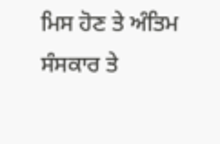ਮਿਸ ਹੋਣ ਤੇ ਅੰਤਿਮ ਸੰਸਕਾਰ ਤੇ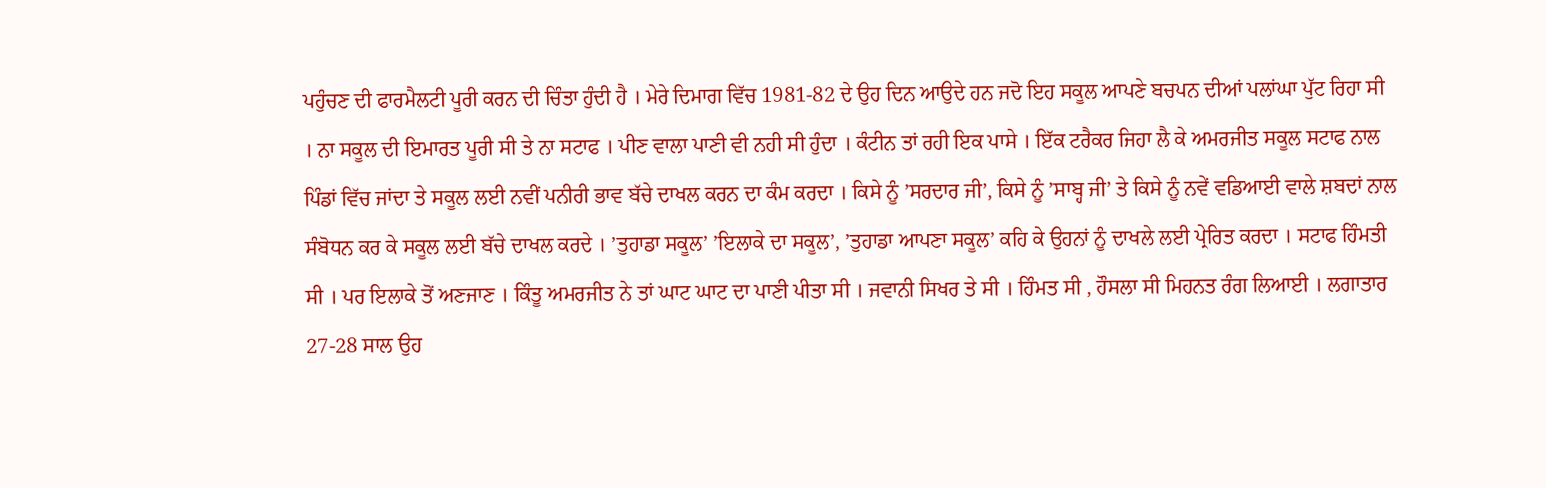ਪਹੁੰਚਣ ਦੀ ਫਾਰਮੈਲਟੀ ਪੂਰੀ ਕਰਨ ਦੀ ਚਿੰਤਾ ਹੁੰਦੀ ਹੈ । ਮੇਰੇ ਦਿਮਾਗ ਵਿੱਚ 1981-82 ਦੇ ਉਹ ਦਿਨ ਆਉਦੇ ਹਨ ਜਦੋ ਇਹ ਸਕੂਲ ਆਪਣੇ ਬਚਪਨ ਦੀਆਂ ਪਲਾਂਘਾ ਪੁੱਟ ਰਿਹਾ ਸੀ । ਨਾ ਸਕੂਲ ਦੀ ਇਮਾਰਤ ਪੂਰੀ ਸੀ ਤੇ ਨਾ ਸਟਾਫ । ਪੀਣ ਵਾਲਾ ਪਾਣੀ ਵੀ ਨਹੀ ਸੀ ਹੁੰਦਾ । ਕੰਟੀਨ ਤਾਂ ਰਹੀ ਇਕ ਪਾਸੇ । ਇੱਕ ਟਰੈਕਰ ਜਿਹਾ ਲੈ ਕੇ ਅਮਰਜੀਤ ਸਕੂਲ ਸਟਾਫ ਨਾਲ ਪਿੰਡਾਂ ਵਿੱਚ ਜਾਂਦਾ ਤੇ ਸਕੂਲ ਲਈ ਨਵੀਂ ਪਨੀਰੀ ਭਾਵ ਬੱਚੇ ਦਾਖਲ ਕਰਨ ਦਾ ਕੰਮ ਕਰਦਾ । ਕਿਸੇ ਨੂੰ ’ਸਰਦਾਰ ਜੀ’, ਕਿਸੇ ਨੂੰ ’ਸਾਬ੍ਹ ਜੀ’ ਤੇ ਕਿਸੇ ਨੂੰ ਨਵੇਂ ਵਡਿਆਈ ਵਾਲੇ ਸ਼ਬਦਾਂ ਨਾਲ ਸੰਬੋਧਨ ਕਰ ਕੇ ਸਕੂਲ ਲਈ ਬੱਚੇ ਦਾਖਲ ਕਰਦੇ । ’ਤੁਹਾਡਾ ਸਕੂਲ’ ’ਇਲਾਕੇ ਦਾ ਸਕੂਲ’, ’ਤੁਹਾਡਾ ਆਪਣਾ ਸਕੂਲ’ ਕਹਿ ਕੇ ਉਹਨਾਂ ਨੂੰ ਦਾਖਲੇ ਲਈ ਪ੍ਰੇਰਿਤ ਕਰਦਾ । ਸਟਾਫ ਹਿੰਮਤੀ ਸੀ । ਪਰ ਇਲਾਕੇ ਤੋਂ ਅਣਜਾਣ । ਕਿੰਤੂ ਅਮਰਜੀਤ ਨੇ ਤਾਂ ਘਾਟ ਘਾਟ ਦਾ ਪਾਣੀ ਪੀਤਾ ਸੀ । ਜਵਾਨੀ ਸਿਖਰ ਤੇ ਸੀ । ਹਿੰਮਤ ਸੀ , ਹੌਸਲਾ ਸੀ ਮਿਹਨਤ ਰੰਗ ਲਿਆਈ । ਲਗਾਤਾਰ 27-28 ਸਾਲ ਉਹ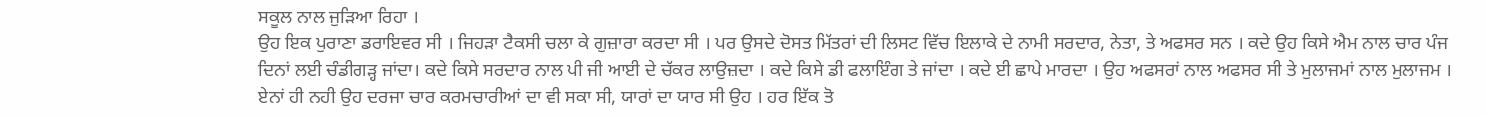ਸਕੂਲ ਨਾਲ ਜੁੜਿਆ ਰਿਹਾ ।
ਉਹ ਇਕ ਪੁਰਾਣਾ ਡਰਾਇਵਰ ਸੀ । ਜਿਹੜਾ ਟੈਕਸੀ ਚਲਾ ਕੇ ਗੁਜ਼ਾਰਾ ਕਰਦਾ ਸੀ । ਪਰ ਉਸਦੇ ਦੋਸਤ ਮਿੱਤਰਾਂ ਦੀ ਲਿਸਟ ਵਿੱਚ ਇਲਾਕੇ ਦੇ ਨਾਮੀ ਸਰਦਾਰ, ਨੇਤਾ, ਤੇ ਅਫਸਰ ਸਨ । ਕਦੇ ਉਹ ਕਿਸੇ ਐਮ ਨਾਲ ਚਾਰ ਪੰਜ ਦਿਨਾਂ ਲਈ ਚੰਡੀਗੜ੍ਹ ਜਾਂਦਾ। ਕਦੇ ਕਿਸੇ ਸਰਦਾਰ ਨਾਲ ਪੀ ਜੀ ਆਈ ਦੇ ਚੱਕਰ ਲਾਉਜ਼ਦਾ । ਕਦੇ ਕਿਸੇ ਡੀ ਫਲਾਇੰਗ ਤੇ ਜਾਂਦਾ । ਕਦੇ ਈ ਛਾਪੇ ਮਾਰਦਾ । ਉਹ ਅਫਸਰਾਂ ਨਾਲ ਅਫਸਰ ਸੀ ਤੇ ਮੁਲਾਜਮਾਂ ਨਾਲ ਮੁਲਾਜਮ । ਏਨਾਂ ਹੀ ਨਹੀ ਉਹ ਦਰਜਾ ਚਾਰ ਕਰਮਚਾਰੀਆਂ ਦਾ ਵੀ ਸਕਾ ਸੀ, ਯਾਰਾਂ ਦਾ ਯਾਰ ਸੀ ਉਹ । ਹਰ ਇੱਕ ਤੋ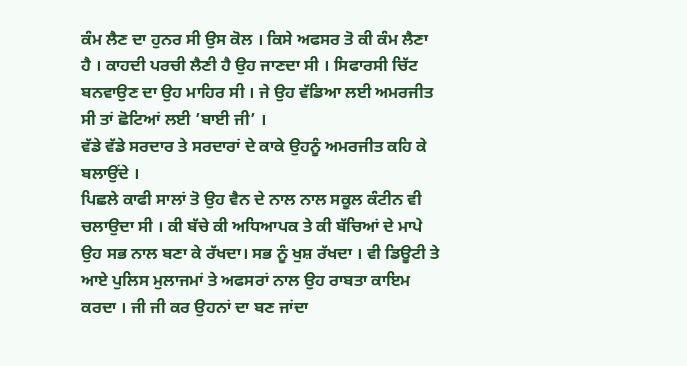ਕੰਮ ਲੈਣ ਦਾ ਹੁਨਰ ਸੀ ਉਸ ਕੋਲ । ਕਿਸੇ ਅਫਸਰ ਤੋ ਕੀ ਕੰਮ ਲੈਣਾ ਹੈ । ਕਾਹਦੀ ਪਰਚੀ ਲੈਣੀ ਹੈ ਉਹ ਜਾਣਦਾ ਸੀ । ਸਿਫਾਰਸੀ ਚਿੱਟ ਬਨਵਾਉਣ ਦਾ ਉਹ ਮਾਹਿਰ ਸੀ । ਜੇ ਉਹ ਵੱਡਿਆ ਲਈ ਅਮਰਜੀਤ ਸੀ ਤਾਂ ਛੋਟਿਆਂ ਲਈ ’ਬਾਈ ਜੀ’ ।
ਵੱਡੇ ਵੱਡੇ ਸਰਦਾਰ ਤੇ ਸਰਦਾਰਾਂ ਦੇ ਕਾਕੇ ਉਹਨੂੰ ਅਮਰਜੀਤ ਕਹਿ ਕੇ ਬਲਾਉਂਦੇ ।
ਪਿਛਲੇ ਕਾਫੀ ਸਾਲਾਂ ਤੋ ਉਹ ਵੈਨ ਦੇ ਨਾਲ ਨਾਲ ਸਕੂਲ ਕੰਟੀਨ ਵੀ ਚਲਾਉਦਾ ਸੀ । ਕੀ ਬੱਚੇ ਕੀ ਅਧਿਆਪਕ ਤੇ ਕੀ ਬੱਚਿਆਂ ਦੇ ਮਾਪੇ ਉਹ ਸਭ ਨਾਲ ਬਣਾ ਕੇ ਰੱਖਦਾ। ਸਭ ਨੂੰ ਖੁਸ਼ ਰੱਖਦਾ । ਵੀ ਡਿਊਟੀ ਤੇ ਆਏ ਪੁਲਿਸ ਮੁਲਾਜਮਾਂ ਤੇ ਅਫਸਰਾਂ ਨਾਲ ਉਹ ਰਾਬਤਾ ਕਾਇਮ ਕਰਦਾ । ਜੀ ਜੀ ਕਰ ਉਹਨਾਂ ਦਾ ਬਣ ਜਾਂਦਾ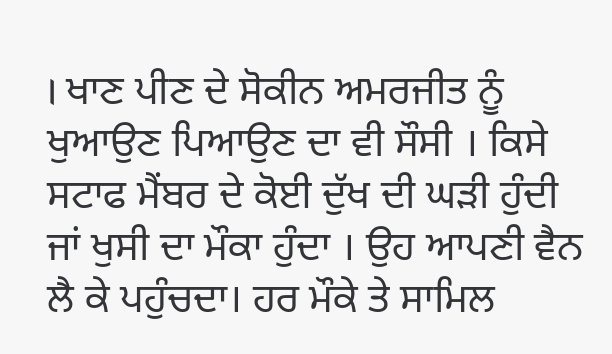। ਖਾਣ ਪੀਣ ਦੇ ਸੋਕੀਨ ਅਮਰਜੀਤ ਨੂੰ ਖੁਆਉਣ ਪਿਆਉਣ ਦਾ ਵੀ ਸੌਸੀ । ਕਿਸੇ ਸਟਾਫ ਮੈਂਬਰ ਦੇ ਕੋਈ ਦੁੱਖ ਦੀ ਘੜੀ ਹੁੰਦੀ ਜਾਂ ਖੁਸੀ ਦਾ ਮੌਕਾ ਹੁੰਦਾ । ਉਹ ਆਪਣੀ ਵੈਨ ਲੈ ਕੇ ਪਹੁੰਚਦਾ। ਹਰ ਮੌਕੇ ਤੇ ਸਾਮਿਲ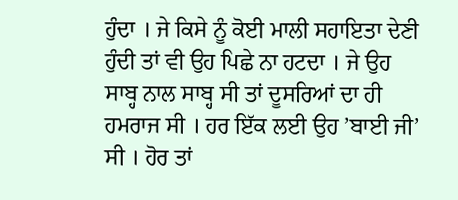ਹੁੰਦਾ । ਜੇ ਕਿਸੇ ਨੂੰ ਕੋਈ ਮਾਲੀ ਸਹਾਇਤਾ ਦੇਣੀ ਹੁੰਦੀ ਤਾਂ ਵੀ ਉਹ ਪਿਛੇ ਨਾ ਹਟਦਾ । ਜੇ ਉਹ ਸਾਬ੍ਹ ਨਾਲ ਸਾਬ੍ਹ ਸੀ ਤਾਂ ਦੂਸਰਿਆਂ ਦਾ ਹੀ ਹਮਰਾਜ ਸੀ । ਹਰ ਇੱਕ ਲਈ ਉਹ ’ਬਾਈ ਜੀ’ ਸੀ । ਹੋਰ ਤਾਂ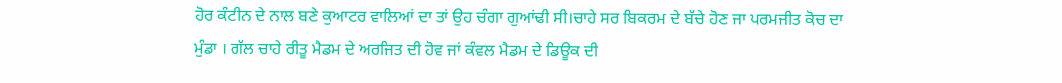ਹੋਰ ਕੰਟੀਨ ਦੇ ਨਾਲ ਬਣੇ ਕੁਆਟਰ ਵਾਲਿਆਂ ਦਾ ਤਾਂ ਉਹ ਚੰਗਾ ਗੁਆਂਢੀ ਸੀ।ਚਾਹੇ ਸਰ ਬਿਕਰਮ ਦੇ ਬੱਚੇ ਹੋਣ ਜਾ ਪਰਮਜੀਤ ਕੋਚ ਦਾ ਮੁੰਡਾ । ਗੱਲ ਚਾਹੇ ਰੀਤੂ ਮੈਡਮ ਦੇ ਅਰਜਿਤ ਦੀ ਹੋਵ ਜਾਂ ਕੰਵਲ ਮੈਡਮ ਦੇ ਡਿਊਕ ਦੀ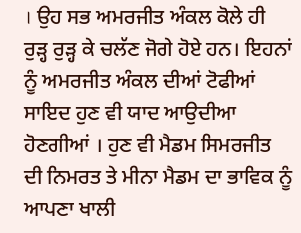। ਉਹ ਸਭ ਅਮਰਜੀਤ ਅੰਕਲ ਕੋਲੇ ਹੀ ਰੁੜ੍ਹ ਰੁੜ੍ਹ ਕੇ ਚਲੱਣ ਜੋਗੇ ਹੋਏ ਹਨ। ਇਹਨਾਂ ਨੂੰ ਅਮਰਜੀਤ ਅੰਕਲ ਦੀਆਂ ਟੋਫੀਆਂ ਸਾਇਦ ਹੁਣ ਵੀ ਯਾਦ ਆਉਦੀਆ ਹੋਣਗੀਆਂ । ਹੁਣ ਵੀ ਮੈਡਮ ਸਿਮਰਜੀਤ ਦੀ ਨਿਮਰਤ ਤੇ ਮੀਨਾ ਮੈਡਮ ਦਾ ਭਾਵਿਕ ਨੂੰ ਆਪਣਾ ਖਾਲੀ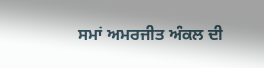ਸਮਾਂ ਅਮਰਜੀਤ ਅੰਕਲ ਦੀ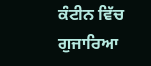ਕੰਟੀਨ ਵਿੱਚ ਗੁਜਾਰਿਆ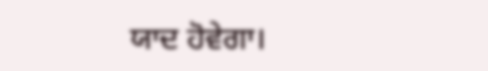ਯਾਦ ਹੋਵੇਗਾ।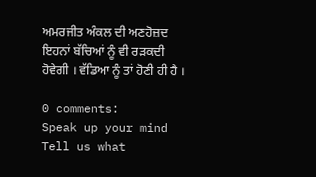ਅਮਰਜੀਤ ਅੰਕਲ ਦੀ ਅਣਹੋਜ਼ਦ ਇਹਨਾਂ ਬੱਚਿਆਂ ਨੂੰ ਵੀ ਰੜਕਦੀ ਹੋਵੇਗੀ । ਵੱਡਿਆ ਨੂੰ ਤਾਂ ਹੋਣੀ ਹੀ ਹੈ ।

0 comments:
Speak up your mind
Tell us what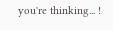you're thinking... !